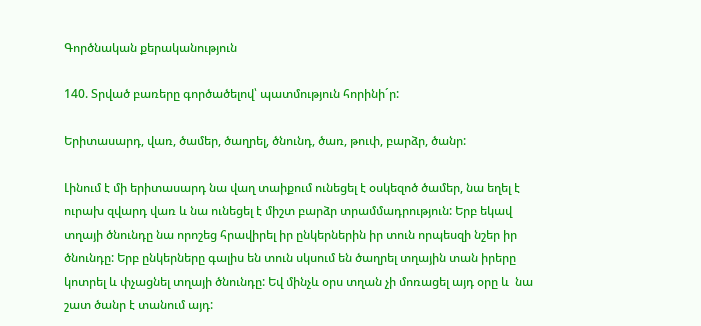Գործնական քերականություն

140. Տրված բառերը գործածելով՝ պատմություն հորինի´ր:

Երիտասարդ, վառ, ծամեր, ծաղրել, ծնունդ, ծառ, թուփ, բարձր, ծանր:

Լինում է մի երիտասարդ նա վաղ տաիքում ունեցել է օսկեզոծ ծամեր, նա եղել է ուրախ զվարդ վառ և նա ունեցել է միշտ բարձր տրամմադրություն: Երբ եկավ տղայի ծնունդը նա որոշեց հրավիրել իր ընկերներին իր տուն որպեսզի նշեր իր ծնունդը: Երբ ընկերները գալիս են տուն սկսում են ծաղրել տղային տան իրերը կոտրել և փչացնել տղայի ծնունդը: Եվ մինչև օրս տղան չի մոռացել այդ օրը և  նա շատ ծանր է տանում այդ: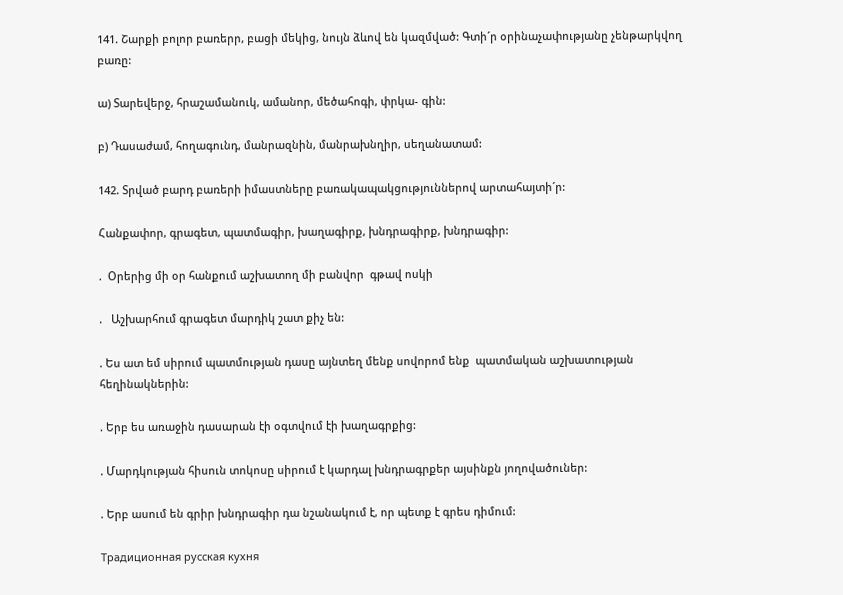141. Շարքի բոլոր բառերր, բացի մեկից, նույն ձևով են կազմված: Գտի´ր օրինաչափությանը չենթարկվող բառը:

ա) Տարեվերջ, հրաշամանուկ, ամանոր, մեծահոգի, փրկա- գին:

բ) Դասաժամ, հողագունդ, մանրազնին, մանրախնղիր, սեղանատամ:

142. Տրված բարդ բառերի իմաստները բառակապակցություններով արտահայտի´ր:

Հանքափոր, գրագետ, պատմագիր, խաղագիրք, խնդրագիրք, խնդրագիր:

.  Օրերից մի օր հանքում աշխատող մի բանվոր  գթավ ոսկի

.   Աշխարհում գրագետ մարդիկ շատ քիչ են:

. Ես ատ եմ սիրում պատմության դասը այնտեղ մենք սովորոմ ենք  պատմական աշխատության հեղինակներին:

. Երբ ես առաջին դասարան էի օգտվում էի խաղագրքից:

. Մարդկության հիսուն տոկոսը սիրում է կարդալ խնդրագրքեր այսինքն յողովածուներ:

. Երբ ասում են գրիր խնդրագիր դա նշանակում է, որ պետք է գրես դիմում:

Традиционная русская кухня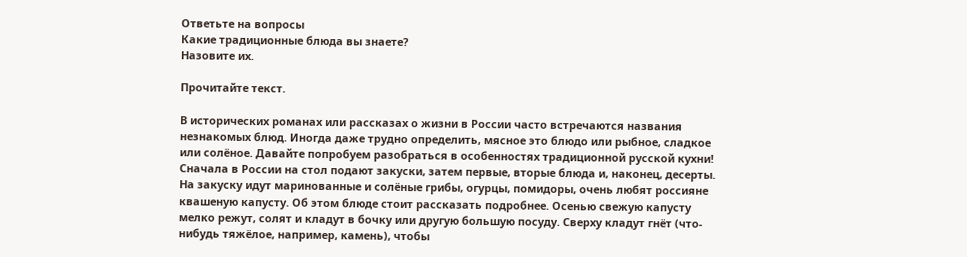Ответьте на вопросы
Какие традиционные блюда вы знаете?
Назовите их.

Прочитайте текст.

В исторических романах или рассказах о жизни в России часто встречаются названия незнакомых блюд. Иногда даже трудно определить, мясное это блюдо или рыбное, сладкое или солёное. Давайте попробуем разобраться в особенностях традиционной русской кухни! Сначала в России на стол подают закуски, затем первые, вторые блюда и, наконец, десерты.
На закуску идут маринованные и солёные грибы, огурцы, помидоры, очень любят россияне квашеную капусту. Об этом блюде стоит рассказать подробнее. Осенью свежую капусту мелко режут, солят и кладут в бочку или другую большую посуду. Сверху кладут гнёт (что-нибудь тяжёлое, например, камень), чтобы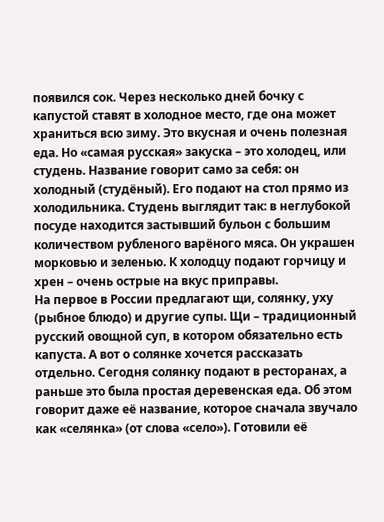появился сок. Через несколько дней бочку с капустой ставят в холодное место, где она может храниться всю зиму. Это вкусная и очень полезная еда. Но «самая русская» закуска – это холодец, или студень. Название говорит само за себя: он холодный (студёный). Его подают на стол прямо из холодильника. Студень выглядит так: в неглубокой посуде находится застывший бульон с большим количеством рубленого варёного мяса. Он украшен морковью и зеленью. К холодцу подают горчицу и хрен – очень острые на вкус приправы.
На первое в России предлагают щи, солянку, уху (рыбное блюдо) и другие супы. Щи – традиционный русский овощной суп, в котором обязательно есть капуста. А вот о солянке хочется рассказать отдельно. Сегодня солянку подают в ресторанах, а раньше это была простая деревенская еда. Об этом говорит даже её название, которое сначала звучало как «селянка» (от слова «село»). Готовили её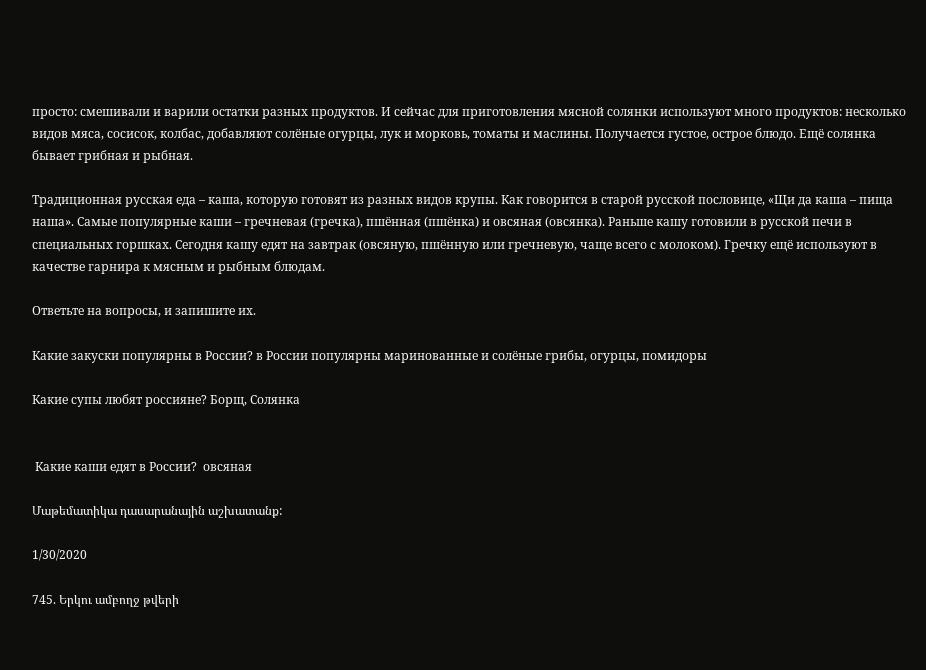просто: смешивали и варили остатки разных продуктов. И сейчас для приготовления мясной солянки используют много продуктов: несколько видов мяса, сосисок, колбас, добавляют солёные огурцы, лук и морковь, томаты и маслины. Получается густое, острое блюдо. Ещё солянка бывает грибная и рыбная.

Традиционная русская еда – каша, которую готовят из разных видов крупы. Как говорится в старой русской пословице, «Щи да каша – пища наша». Самые популярные каши – гречневая (гречка), пшённая (пшёнка) и овсяная (овсянка). Раньше кашу готовили в русской печи в специальных горшках. Сегодня кашу едят на завтрак (овсяную, пшённую или гречневую, чаще всего с молоком). Гречку ещё используют в качестве гарнира к мясным и рыбным блюдам.

Ответьте на вопросы, и запишите их.

Какие закуски популярны в России? в России популярны маринованные и солёные грибы, огурцы, помидоры

Какие супы любят россияне? Борщ, Солянка


 Какие каши едят в России?  овсяная

Մաթեմատիկա դասարանային աշխատանք:

1/30/2020

745. Երկու ամբողջ թվերի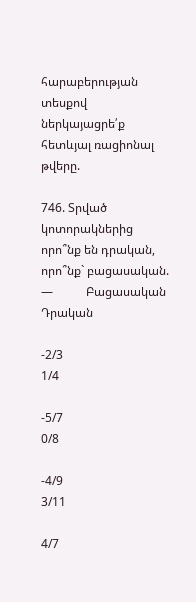հարաբերության տեսքով ներկայացրե՛ք
հետևյալ ռացիոնալ թվերը.

746. Տրված կոտորակներից որո՞նք են դրական, որո՞նք` բացասական.
—           Բացասական                              Դրական

-2/3                                                 1/4

-5/7                                                0/8

-4/9                                                      3/11

4/7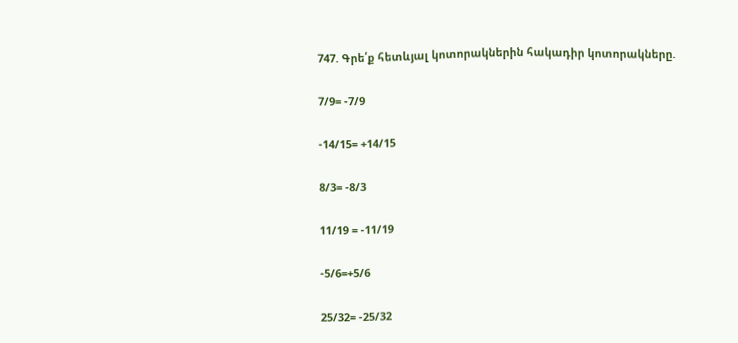747. Գրե՛ք հետևյալ կոտորակներին հակադիր կոտորակները.

7/9= -7/9

-14/15= +14/15

8/3= -8/3

11/19 = -11/19

-5/6=+5/6

25/32= -25/32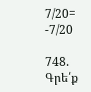7/20= -7/20

748. Գրե՛ք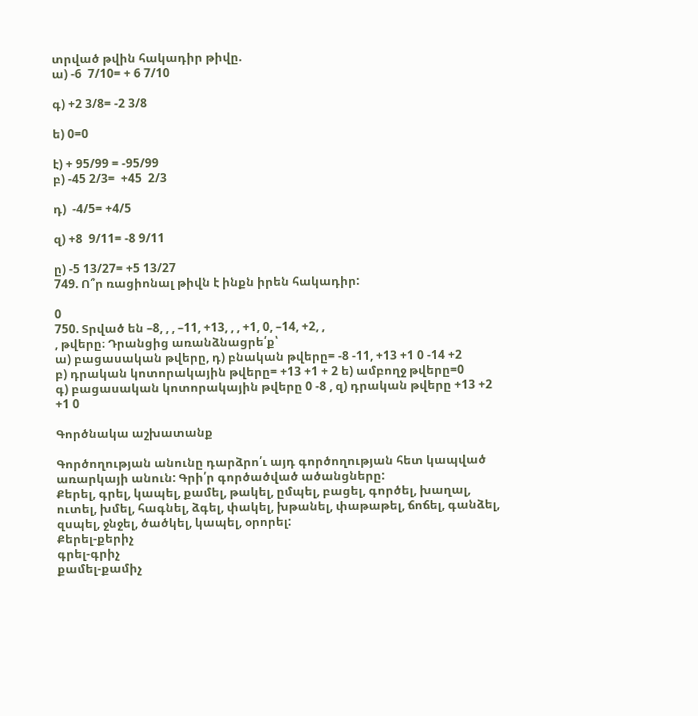տրված թվին հակադիր թիվը.
ա) -6  7/10= + 6 7/10

գ) +2 3/8= -2 3/8

ե) 0=0

է) + 95/99 = -95/99
բ) -45 2/3=  +45  2/3

դ)  -4/5= +4/5

զ) +8  9/11= -8 9/11

ը) -5 13/27= +5 13/27
749. Ո՞ր ռացիոնալ թիվն է ինքն իրեն հակադիր:

0
750. Տրված են –8, , , –11, +13, , , +1, 0, –14, +2, ,
, թվերը։ Դրանցից առանձնացրե՛ք՝
ա) բացասական թվերը, դ) բնական թվերը= -8 -11, +13 +1 0 -14 +2
բ) դրական կոտորակային թվերը= +13 +1 + 2 ե) ամբողջ թվերը=0
գ) բացասական կոտորակային թվերը 0 -8 , զ) դրական թվերը +13 +2 +1 0

Գործնակա աշխատանք

Գործողության անունը դարձրո՛ւ այդ գործողության հետ կապված առարկայի անուն: Գրի՛ր գործածված ածանցները:
Քերել, գրել, կապել, քամել, թակել, ըմպել, բացել, գործել, խաղալ, ուտել, խմել, հագնել, ձգել, փակել, խթանել, փաթաթել, ճոճել, գանձել, զսպել, ջնջել, ծածկել, կապել, օրորել:
Քերել-քերիչ
գրել-գրիչ
քամել-քամիչ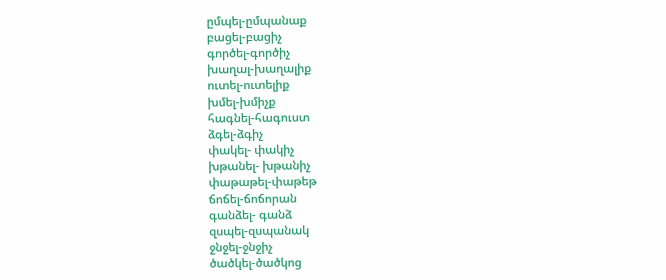ըմպել-ըմպանաք
բացել-բացիչ
գործել-գործիչ
խաղալ-խաղալիք
ուտել-ուտելիք
խմել-խմիչք
հագնել-հագուստ
ձգել-ձգիչ
փակել- փակիչ
խթանել- խթանիչ
փաթաթել-փաթեթ
ճոճել-ճոճորան
գանձել- գանձ
զսպել-զսպանակ
ջնջել-ջնջիչ
ծածկել-ծածկոց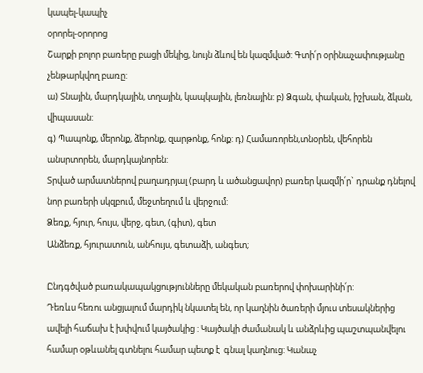կապել-կապիչ
օրորել-օրորոց
Շարքի բոլոր բառերը բացի մեկից, նույն ձևով են կազմված: Գտի՛ր օրինաչափությանը չենթարկվող բառը:
ա) Տնային, մարդկային, տղային, կապկային, լեռնային: բ) Ձգան, փական, իշխան, ձկան, վիպասան:
գ) Պապոնք, մերոնք, ձերոնք, զարթոնք, հոնք: դ) Համառորեն,տնօրեն, վեհորեն անսրտորեն, մարդկայնորեն:
Տրված արմատներով բաղադրյալ (բարդ և ածանցավոր) բառեր կազմի՛ր` դրանք դնելով նոր բառերի սկզբում, մեջտեղում և վերջում:
Ձեռք, հյուր, հույս, վերջ, գետ, (գիտ), գետ
Անձեռք, հյուրատուն, անհույս, գետաձի, անգետ;

Ընդգծված բառակապակցությունները մեկական բառերով փոխարինի՛ր:
Դեռևս հեռու անցյալում մարդիկ նկատել են, որ կաղնին ծառերի մյուս տեսակներից ավելի հաճախ է խփվում կայծակից : Կայծակի ժամանակ և անձրևից պաշտպանվելու համար օթևանել գտնելու համար պետք է  գնալ կաղնուց: Կանաչ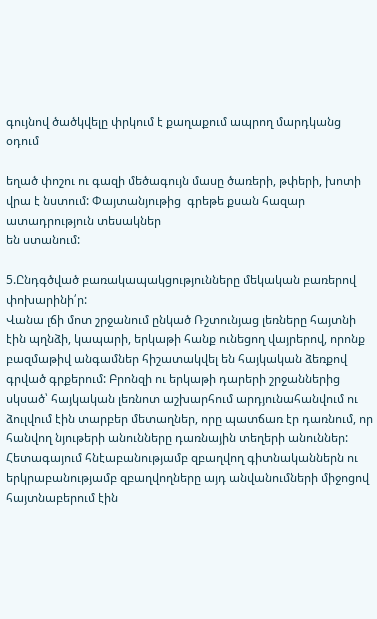գույնով ծածկվելը փրկում է քաղաքում ապրող մարդկանց օդում

եղած փոշու ու գազի մեծագույն մասը ծառերի, թփերի, խոտի վրա է նստում: Փայտանյութից  գրեթե քսան հազար ատադրություն տեսակներ
են ստանում:

5.Ընդգծված բառակապակցությունները մեկական բառերով փոխարինի՛ր:
Վանա լճի մոտ շրջանում ընկած Ռշտունյաց լեռները հայտնի էին պղնձի, կապարի, երկաթի հանք ունեցող վայրերով, որոնք բազմաթիվ անգամներ հիշատակվել են հայկական ձեռքով գրված գրքերում: Բրոնզի ու երկաթի դարերի շրջաններից սկսած՝ հայկական լեռնոտ աշխարհում արդյունահանվում ու ձուլվում էին տարբեր մետաղներ, որը պատճառ էր դառնում, որ հանվող նյութերի անունները դառնային տեղերի անուններ:
Հետագայում հնէաբանությամբ զբաղվող գիտնականներն ու երկրաբանությամբ զբաղվողները այդ անվանումների միջոցով հայտնաբերում էին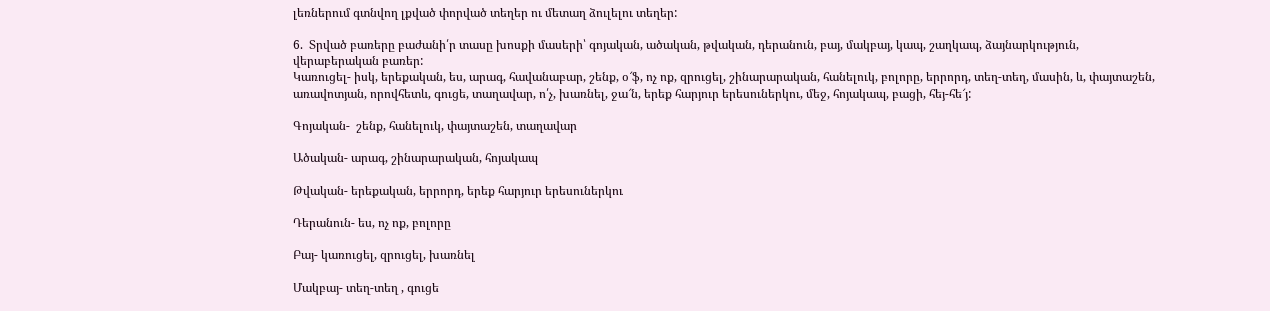լեռներում գտնվող լքված փորված տեղեր ու մետաղ ձուլելու տեղեր:

6.  Տրված բառերը բաժանի՛ր տասը խոսքի մասերի՝ գոյական, ածական, թվական, դերանուն, բայ, մակբայ, կապ, շաղկապ, ձայնարկություն, վերաբերական բառեր:
Կառուցել- իսկ, երեքական, ես, արագ, հավանաբար, շենք, օ՜ֆ, ոչ ոք, զրուցել, շինարարական, հանելուկ, բոլորը, երրորդ, տեղ-տեղ, մասին, և, փայտաշեն, առավոտյան, որովհետև, գուցե, տաղավար, ո՛չ, խառնել, ջա՜ն, երեք հարյուր երեսուներկու, մեջ, հոյակապ, բացի, հեյ-հե՜յ:

Գոյական-  շենք, հանելուկ, փայտաշեն, տաղավար

Ածական- արագ, շինարարական, հոյակապ

Թվական- երեքական, երրորդ, երեք հարյուր երեսուներկու

Դերանուն- ես, ոչ ոք, բոլորը

Բայ- կառուցել, զրուցել, խառնել

Մակբայ- տեղ-տեղ , գուցե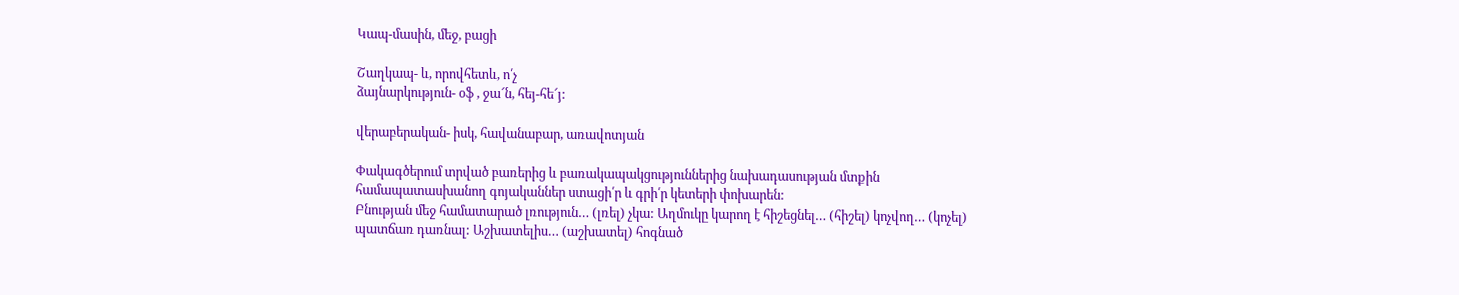Կապ-մասին, մեջ, բացի

Շաղկապ- և, որովհետև, ո՛չ
ձայնարկություն- օֆ , ջա՜ն, հեյ-հե՜յ:

վերաբերական- իսկ, հավանաբար, առավոտյան

Փակագծերում տրված բառերից և բառակապակցություններից նախադասության մտքին համապատասխանող գոյականներ ստացի՛ր և գրի՛ր կետերի փոխարեն:
Բնության մեջ համատարած լռություն… (լռել) չկա: Աղմուկը կարող է հիշեցնել… (հիշել) կոչվող… (կոչել) պատճառ դառնալ: Աշխատելիս… (աշխատել) հոգնած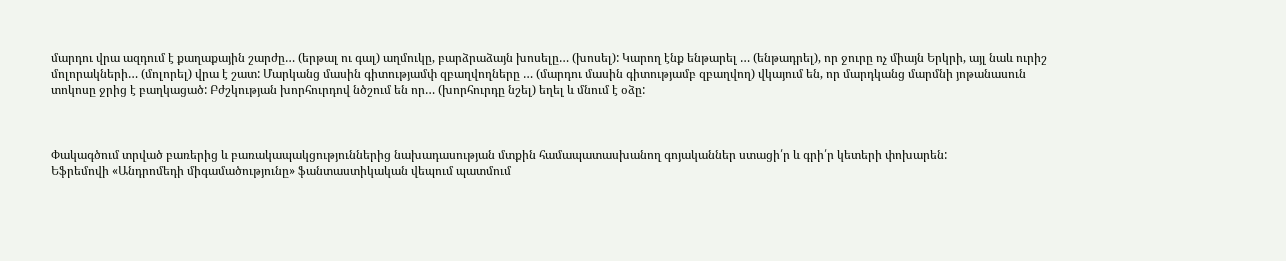մարդու վրա ազդում է քաղաքային շարժը… (երթալ ու գալ) աղմուկը, բարձրաձայն խոսելը… (խոսել): Կարող էնք ենթարել … (ենթադրել), որ ջուրը ոչ միայն Երկրի, այլ նաև ուրիշ մոլորակների… (մոլորել) վրա է շատ: Մարկանց մասին գիտությամփ զբաղվողները … (մարդու մասին գիտությամբ զբաղվող) վկայում են, որ մարդկանց մարմնի յոթանասուն տոկոսը ջրից է բաղկացած: Բժշկության խորհուրդով նծշում են որ… (խորհուրդը նշել) եղել և մնում է օձը:



Փակագծում տրված բառերից և բառակապակցություններից նախադասության մտքին համապատասխանող գոյականներ ստացի՛ր և գրի՛ր կետերի փոխարեն:
Եֆրեմովի «Անդրոմեդի միգամածությունը» ֆանտաստիկական վեպում պատմում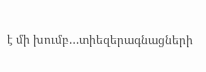է մի խումբ…տիեզերագնացների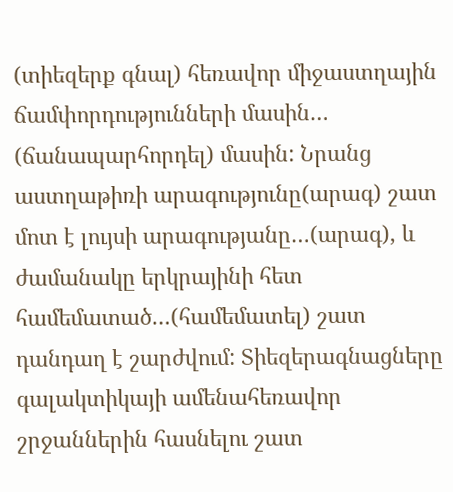(տիեզերք գնալ) հեռավոր միջաստղային ճամփորդությունների մասին… (ճանապարհորդել) մասին: Նրանց աստղաթիռի արագությունը(արագ) շատ մոտ է լույսի արագությանը…(արագ), և ժամանակը երկրայինի հետ համեմատած…(համեմատել) շատ դանդաղ է շարժվում: Տիեզերագնացները գալակտիկայի ամենահեռավոր շրջաններին հասնելու շատ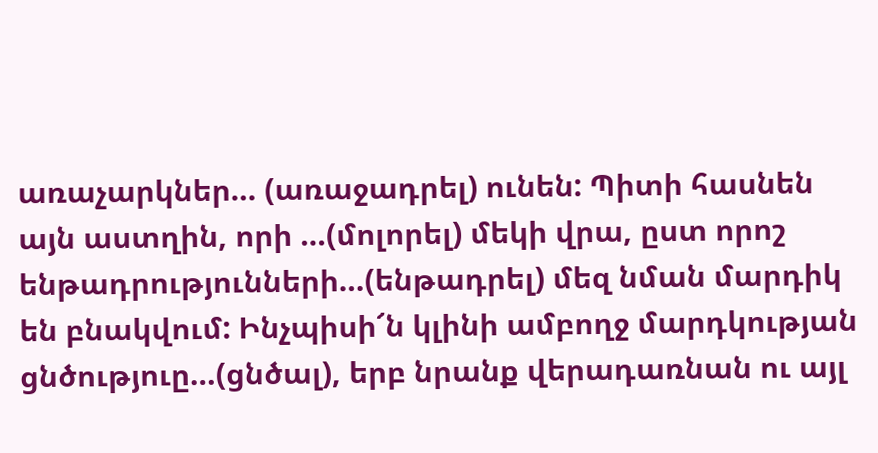առաչարկներ… (առաջադրել) ունեն: Պիտի հասնեն այն աստղին, որի …(մոլորել) մեկի վրա, ըստ որոշ ենթադրությունների…(ենթադրել) մեզ նման մարդիկ են բնակվում: Ինչպիսի՜ն կլինի ամբողջ մարդկության ցնծություը…(ցնծալ), երբ նրանք վերադառնան ու այլ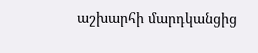աշխարհի մարդկանցից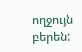ողջույն բերեն: